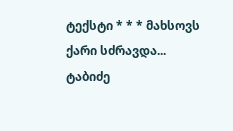ტექსტი * * * მახსოვს ქარი სძრავდა... ტაბიძე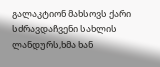გალაკტიონ მახსოვს ქარი სძრავდაჩვენი სახლის ლანდურს,ხმა ხან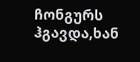ჩონგურს ჰგავდა,ხან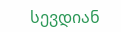სევდიან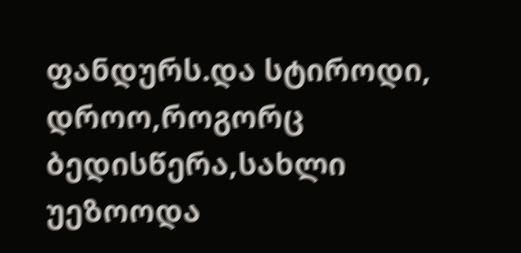ფანდურს.და სტიროდი, დროო,როგორც ბედისწერა,სახლი უეზოოდა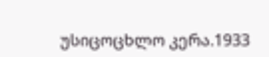უსიცოცხლო კერა.1933